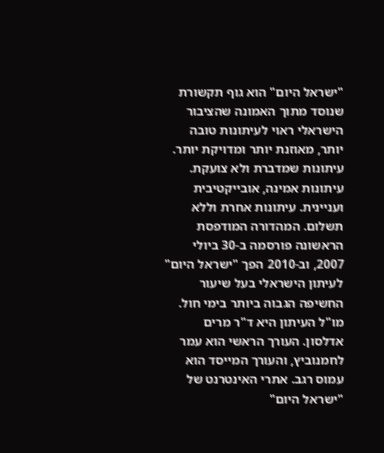"ישראל היום" הוא גוף תקשורת שנוסד מתוך האמונה שהציבור הישראלי ראוי לעיתונות טובה יותר, מאוזנת יותר ומדויקת יותר. עיתונות שמדברת ולא צועקת. עיתונות אמינה, אובייקטיבית ועניינית. עיתונות אחרת וללא תשלום. המהדורה המודפסת הראשונה פורסמה ב-30 ביולי 2007, וב-2010 הפך "ישראל היום" לעיתון הישראלי בעל שיעור החשיפה הגבוה ביותר בימי חול. מו"ל העיתון היא ד"ר מרים אדלסון. העורך הראשי הוא עמר לחמנוביץ, והעורך המייסד הוא עמוס רגב. אתרי האינטרנט של "ישראל היום"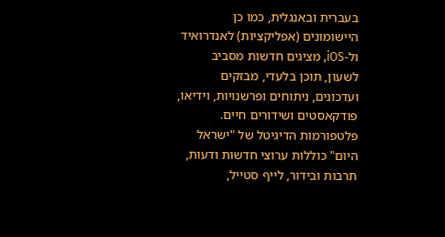בעברית ובאנגלית, כמו כן היישומונים (אפליקציות) לאנדרואיד ול-iOS, מציגים חדשות מסביב לשעון, תוכן בלעדי, מבזקים ועדכונים, ניתוחים ופרשנויות, וידיאו, פודקאסטים ושידורים חיים. פלטפורמות הדיגיטל של "ישראל היום" כוללות ערוצי חדשות ודעות, תרבות ובידור, לייף סטייל,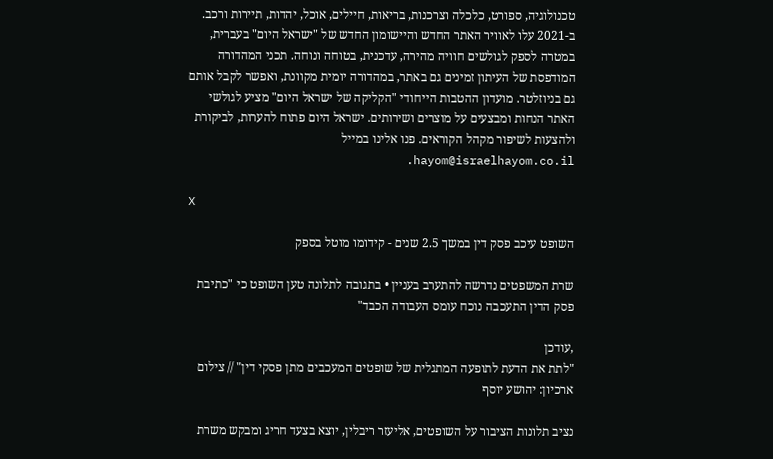טכנולוגיה, ספורט, כלכלה וצרכנות, בריאות, חיילים, אוכל, יהדות, תיירות ורכב. ב-2021 עלו לאוויר האתר החדש והיישומון החדש של "ישראל היום" בעברית, במטרה לספק לגולשים חוויה מהירה, עדכנית, בטוחה ונוחה. תכני המהדורה המודפסת של העיתון זמינים גם באתר, במהדורה יומית מקוונת, ואפשר לקבל אותם גם בניוזלטר. מועדון ההטבות הייחודי "הקליקה של ישראל היום" מציע לגולשי האתר הנחות ומבצעים על מוצרים ושירותים. ישראל היום פתוח להערות, לביקורת ולהצעות לשיפור מקהל הקוראים. פנו אלינו במייל hayom@israelhayom.co.il.

X

השופט עיכב פסק דין במשך 2.5 שנים - קידומו מוטל בספק

שרת המשפטים נדרשה להתערב בעניין • בתגובה לתלונה טען השופט כי "כתיבת פסק הדין התעכבה נוכח עומס העבודה הכבד"

,עודכן
"לתת את הדעת לתופעה המתגלית של שופטים המעכבים מתן פסקי דין" // צילום ארכיון: יהושע יוסף

נציב תלונות הציבור על השופטים, אליעזר ריבלין, יוצא בצעד חריג ומבקש משרת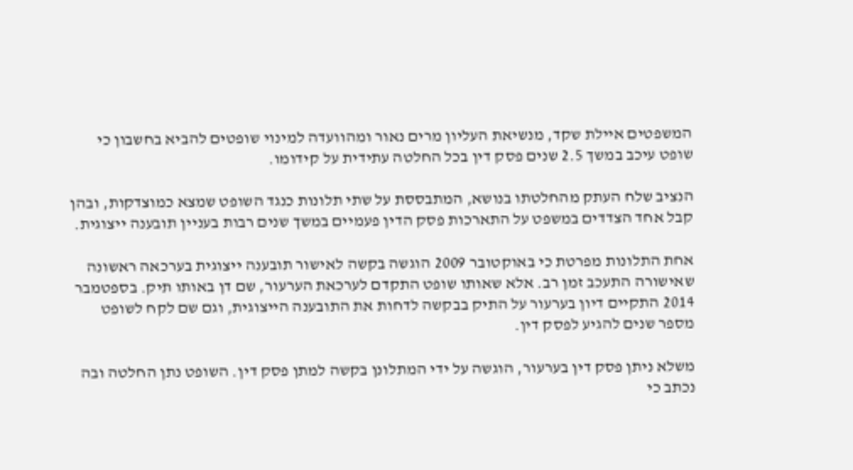המשפטים איילת שקד, מנשיאת העליון מרים נאור ומהוועדה למינוי שופטים להביא בחשבון כי שופט עיכב במשך 2.5 שנים פסק דין בכל החלטה עתידית על קידומו.

הנציב שלח העתק מהחלטתו בנושא, המתבססת על שתי תלונות כנגד השופט שמצא כמוצדקות, ובהן קבל אחד הצדדים במשפט על התארכות פסק הדין פעמיים במשך שנים רבות בעניין תובענה ייצוגית.

אחת התלונות מפרטת כי באוקטובר 2009 הוגשה בקשה לאישור תובענה ייצוגית בערכאה ראשונה שאישורה התעכב זמן רב. אלא שאותו שופט התקדם לערכאת הערעור, שם דן באותו תיק. בספטמבר 2014 התקיים דיון בערעור על התיק בבקשה לדחות את התובענה הייצוגית, וגם שם לקח לשופט מספר שנים להגיע לפסק דין.

משלא ניתן פסק דין בערעור, הוגשה על ידי המתלונן בקשה למתן פסק דין. השופט נתן החלטה ובה נכתב כי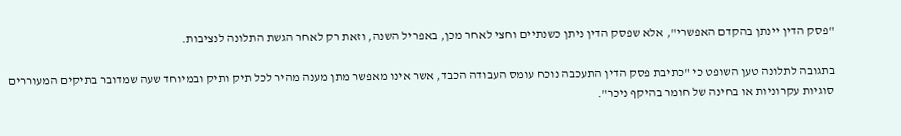"פסק הדין יינתן בהקדם האפשרי", אלא שפסק הדין ניתן כשנתיים וחצי לאחר מכן, באפריל השנה, וזאת רק לאחר הגשת התלונה לנציבות.

בתגובה לתלונה טען השופט כי "כתיבת פסק הדין התעכבה נוכח עומס העבודה הכבד, אשר אינו מאפשר מתן מענה מהיר לכל תיק ותיק ובמיוחד שעה שמדובר בתיקים המעוררים סוגיות עקרוניות או בחינה של חומר בהיקף ניכר".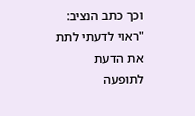וכך כתב הנציב: "ראוי לדעתי לתת את הדעת לתופעה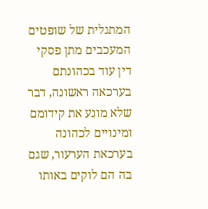המתגלית של שופטים המעכבים מתן פסקי דין עוד בכהונתם בערכאה ראשונה, דבר שלא מונע את קידומם ומינויים לכהונה בערכאת הערעור, שגם בה הם לוקים באותו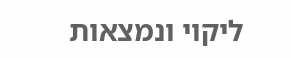ליקוי ונמצאות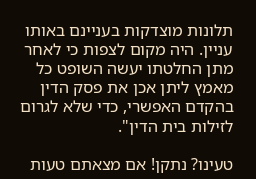תלונות מוצדקות בעניינם באותו עניין. היה מקום לצפות כי לאחר מתן החלטתו יעשה השופט כל מאמץ ליתן אכן את פסק הדין בהקדם האפשרי, כדי שלא לגרום לזילות בית הדין".

טעינו? נתקן! אם מצאתם טעות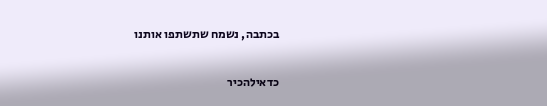בכתבה, נשמח שתשתפו אותנו

כדאילהכיר